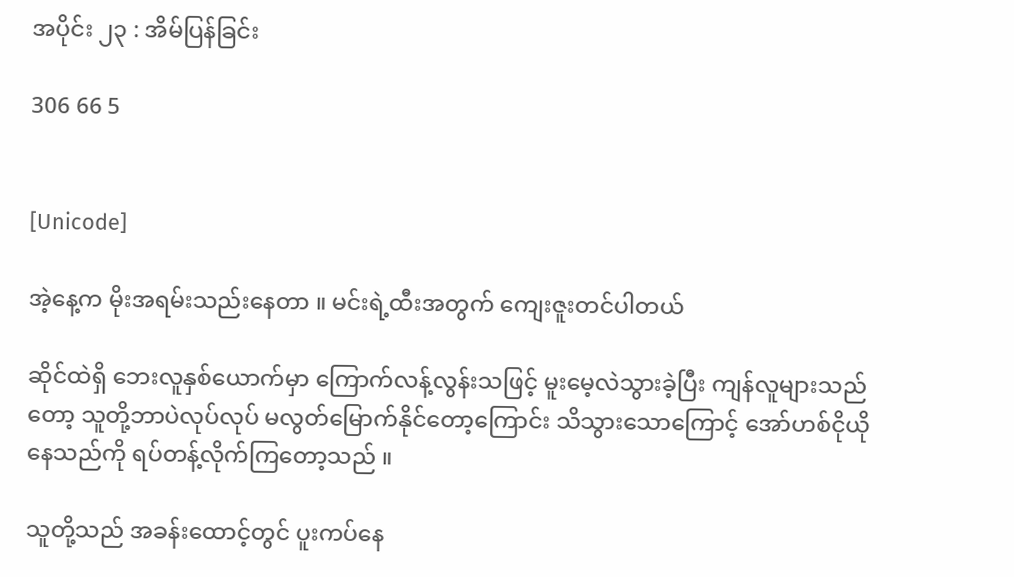အပိုင်း ၂၃ : အိမ်ပြန်ခြင်း

306 66 5


[Unicode]

အဲ့နေ့က မိုးအရမ်းသည်းနေတာ ။ မင်းရဲ့ထီးအတွက် ကျေးဇူးတင်ပါတယ်

ဆိုင်ထဲရှိ ဘေးလူနှစ်ယောက်မှာ ကြောက်လန့်လွန်းသဖြင့် မူးမေ့လဲသွားခဲ့ပြီး ကျန်လူများသည်တော့ သူတို့ဘာပဲလုပ်လုပ် မလွတ်မြောက်နိုင်တော့ကြောင်း သိသွားသောကြောင့် အော်ဟစ်ငိုယိုနေသည်ကို ရပ်တန့်လိုက်ကြတော့သည် ။

သူတို့သည် အခန်းထောင့်တွင် ပူးကပ်နေ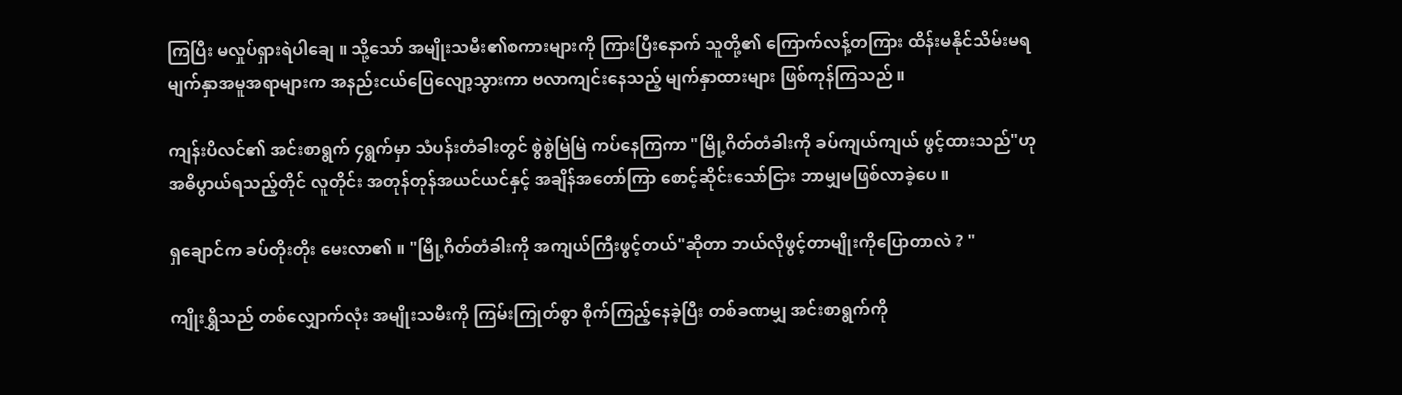ကြပြီး မလှုပ်ရှားရဲပါချေ ။ သို့သော် အမျိုးသမီး၏စကားများကို ကြားပြီးနောက် သူတို့၏ ကြောက်လန့်တကြား ထိန်းမနိုင်သိမ်းမရ မျက်နှာအမူအရာများက အနည်းငယ်ပြေလျော့သွားကာ ဗလာကျင်းနေသည့် မျက်နှာထားများ ဖြစ်ကုန်ကြသည် ။

ကျန်းပိလင်၏ အင်းစာရွက် ၄ရွက်မှာ သံပန်းတံခါးတွင် စွဲစွဲမြဲမြဲ ကပ်နေကြကာ "မြို့ဂိတ်တံခါးကို ခပ်ကျယ်ကျယ် ဖွင့်ထားသည်"ဟု အဓိပွာယ်ရသည့်တိုင် လူတိုင်း အတုန်တုန်အယင်ယင်နှင့် အချိန်အတော်ကြာ စောင့်ဆိုင်းသော်ငြား ဘာမျှမဖြစ်လာခဲ့ပေ ။

ရှချောင်က ခပ်တိုးတိုး မေးလာ၏ ။ "မြို့ဂိတ်တံခါးကို အကျယ်ကြီးဖွင့်တယ်"ဆိုတာ ဘယ်လိုဖွင့်တာမျိုးကိုပြောတာလဲ ? "

ကျိုးရွှိသည် တစ်လျှောက်လုံး အမျိုးသမီးကို ကြမ်းကြုတ်စွာ စိုက်ကြည့်နေခဲ့ပြီး တစ်ခဏမျှ အင်းစာရွက်ကို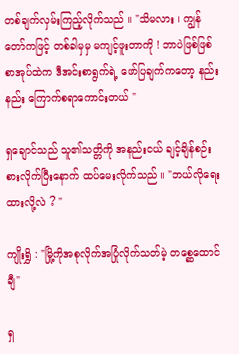တစ်ချက်လှမ်းကြည့်လိုက်သည် ။ "သိမလား ၊ ကျွန်တော်ကဖြင့် တစ်ခါမှမှ မကျင့်ဖူးတာကို ! ဘာပဲဖြစ်ဖြစ် စာအုပ်ထဲက ဒီအင်းစာရွက်ရဲ့ ဖော်ပြချက်ကတော့ နည်းနည်း ကြောက်စရာကောင်းတယ် "

ရှချောင်သည် သူ၏သတ္တိကို အနည်းငယ် ချင့်ချိန်စဉ်းစားလိုက်ပြီးနောက် ထပ်မေးလိုက်သည် ။ "ဘယ်လိုရေးထားလို့လဲ ? "

ကျိုးရွှိ : "မြို့ကိုအစုလိုက်အပြုံလိုက်သတ်မဲ့ တစ္ဆေထောင်ချီ"

ရှ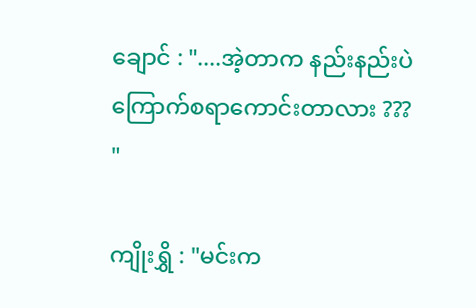ချောင် : "....အဲ့တာက နည်းနည်းပဲကြောက်စရာကောင်းတာလား ??? "

ကျိုးရွှိ : "မင်းက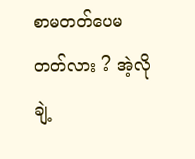စာမတတ်ပေမတတ်လား ? အဲ့လိုချဲ့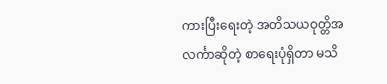ကားပြီးရေးတဲ့ အတိသယဝုတ္တိအလင်္ကာဆိုတဲ့ စာရေးပုံရှိတာ မသိ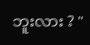ဘူးလား ? "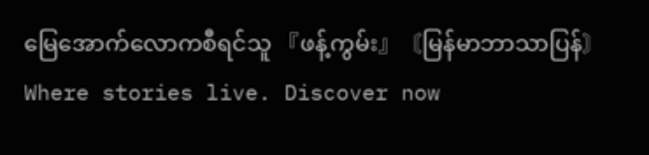မြေအောက်လောကစီရင်သူ 『ဖန့်ကွမ်း』〘မြန်မာဘာသာပြန်〙Where stories live. Discover now